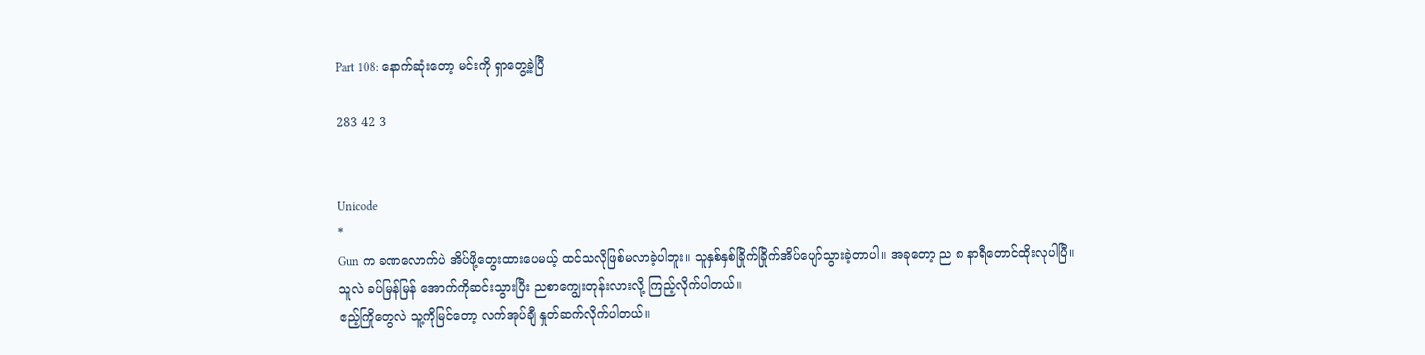Part 108: နောက်ဆုံးတော့ မင်းကို ရှာတွေ့ခဲ့ပြီ

283 42 3


Unicode
*
Gun က ခဏလောက်ပဲ အိပ်ဖို့တွေးထားပေမယ့် ထင်သလိုဖြစ်မလာခဲ့ပါဘူး။ သူနှစ်နှစ်ခြိုက်ခြိုက်အိပ်ပျော်သွားခဲ့တာပါ။ အခုတော့ ည ၈ နာရီတောင်ထိုးလုပါပြီ။
သူလဲ ခပ်မြန်မြန် အောက်ကိုဆင်းသွားပြီး ညစာကျွေးတုန်းလားလို့ ကြည့်လိုက်ပါတယ်။
ဧည့်ကြိုတွေလဲ သူ့ကိုမြင်တော့ လက်အုပ်ချီ နှုတ်ဆက်လိုက်ပါတယ်။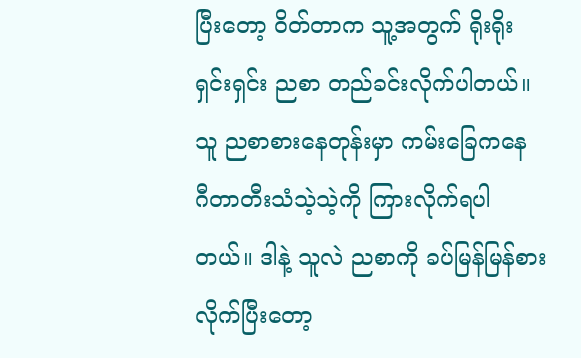ပြီးတော့ ဝိတ်တာက သူ့အတွက် ရိုးရိုးရှင်းရှင်း ညစာ တည်ခင်းလိုက်ပါတယ်။
သူ ညစာစားနေတုန်းမှာ ကမ်းခြေကနေ ဂီတာတီးသံသဲ့သဲ့ကို ကြားလိုက်ရပါတယ်။ ဒါနဲ့ သူလဲ ညစာကို ခပ်မြန်မြန်စားလိုက်ပြီးတော့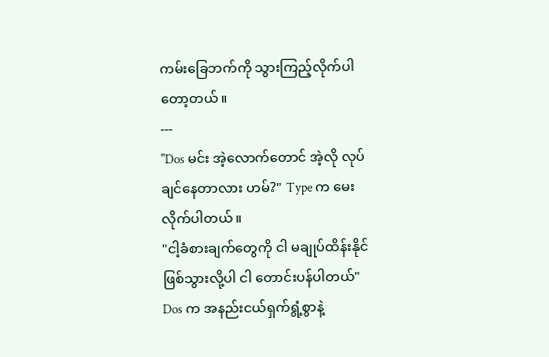ကမ်းခြေဘက်ကို သွားကြည့်လိုက်ပါတော့တယ်။
---
"Dos မင်း အဲ့လောက်တောင် အဲ့လို လုပ်ချင်နေတာလား ဟမ်?" Type က မေးလိုက်ပါတယ်။
"ငါ့ခံစားချက်တွေကို ငါ မချုပ်ထိန်းနိုင် ဖြစ်သွားလို့ပါ ငါ တောင်းပန်ပါတယ်" Dos က အနည်းငယ်ရှက်ရွံ့စွာနဲ့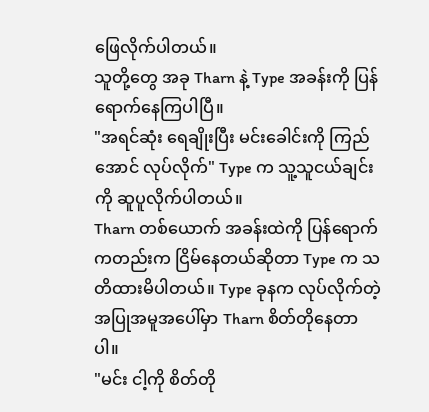ဖြေလိုက်ပါတယ်။
သူတို့တွေ အခု Tharn နဲ့ Type အခန်းကို ပြန်ရောက်နေကြပါပြီ။
"အရင်ဆုံး ရေချိုးပြီး မင်းခေါင်းကို ကြည်အောင် လုပ်လိုက်" Type က သူ့သူငယ်ချင်းကို ဆူပူလိုက်ပါတယ်။
Tharn တစ်ယောက် အခန်းထဲကို ပြန်ရောက်ကတည်းက ငြိမ်နေတယ်ဆိုတာ Type က သတိထားမိပါတယ်။ Type ခုနက လုပ်လိုက်တဲ့အပြုအမူအပေါ်မှာ Tharn စိတ်တိုနေတာပါ။
"မင်း ငါ့ကို စိတ်တို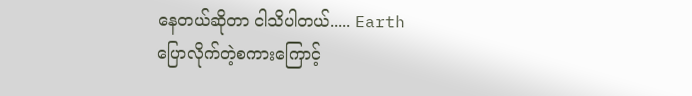နေတယ်ဆိုတာ ငါသိပါတယ်..... Earth ပြောလိုက်တဲ့စကားကြောင့်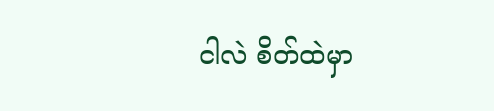ငါလဲ စိတ်ထဲမှာ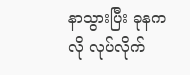နာသွားပြီး ခုနကလို လုပ်လိုက်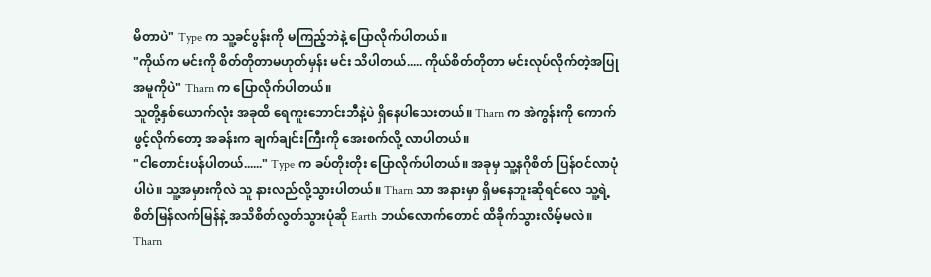မိတာပဲ" Type က သူ့ခင်ပွန်းကို မကြည့်ဘဲနဲ့ ပြောလိုက်ပါတယ်။
"ကိုယ်က မင်းကို စိတ်တိုတာမဟုတ်မှန်း မင်း သိပါတယ်..... ကိုယ်စိတ်တိုတာ မင်းလုပ်လိုက်တဲ့အပြုအမူကိုပဲ" Tharn က ပြောလိုက်ပါတယ်။
သူတို့နှစ်ယောက်လုံး အခုထိ ရေကူးဘောင်းဘီနဲ့ပဲ ရှိနေပါသေးတယ်။ Tharn က အဲကွန်းကို ကောက်ဖွင့်လိုက်တော့ အခန်းက ချက်ချင်းကြီးကို အေးစက်လို့ လာပါတယ်။
"ငါတောင်းပန်ပါတယ်......" Type က ခပ်တိုးတိုး ပြောလိုက်ပါတယ်။ အခုမှ သူ့နဂိုစိတ် ပြန်ဝင်လာပုံပါပဲ။ သူ့အမှားကိုလဲ သူ နားလည်လို့သွားပါတယ်။ Tharn သာ အနားမှာ ရှိမနေဘူးဆိုရင်လေ သူ့ရဲ့စိတ်မြန်လက်မြန်နဲ့ အသိစိတ်လွတ်သွားပုံဆို Earth ဘယ်လောက်တောင် ထိခိုက်သွားလိမ့်မလဲ။
Tharn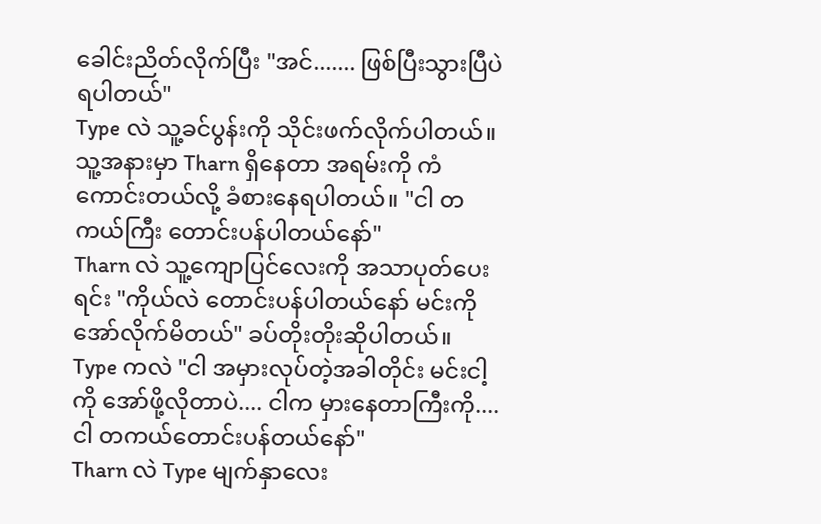ခေါင်းညိတ်လိုက်ပြီး "အင်....... ဖြစ်ပြီးသွားပြီပဲ ရပါတယ်"
Type လဲ သူ့ခင်ပွန်းကို သိုင်းဖက်လိုက်ပါတယ်။ သူ့အနားမှာ Tharn ရှိနေတာ အရမ်းကို ကံကောင်းတယ်လို့ ခံစားနေရပါတယ်။ "ငါ တကယ်ကြီး တောင်းပန်ပါတယ်နော်"
Tharn လဲ သူ့ကျောပြင်လေးကို အသာပုတ်ပေးရင်း "ကိုယ်လဲ တောင်းပန်ပါတယ်နော် မင်းကို အော်လိုက်မိတယ်" ခပ်တိုးတိုးဆိုပါတယ်။
Type ကလဲ "ငါ အမှားလုပ်တဲ့အခါတိုင်း မင်းငါ့ကို အော်ဖို့လိုတာပဲ.... ငါက မှားနေတာကြီးကို.... ငါ တကယ်တောင်းပန်တယ်နော်"
Tharn လဲ Type မျက်နှာလေး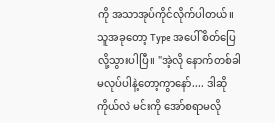ကို အသာအုပ်ကိုင်လိုက်ပါတယ်။ သူအခုတော့ Type အပေါ် စိတ်ပြေလို့သွားပါပြီ။ "အဲ့လို နောက်တစ်ခါ မလုပ်ပါနဲ့တော့ကွာနော်.... ဒါဆို ကိုယ်လဲ မင်းကို အော်စရာမလို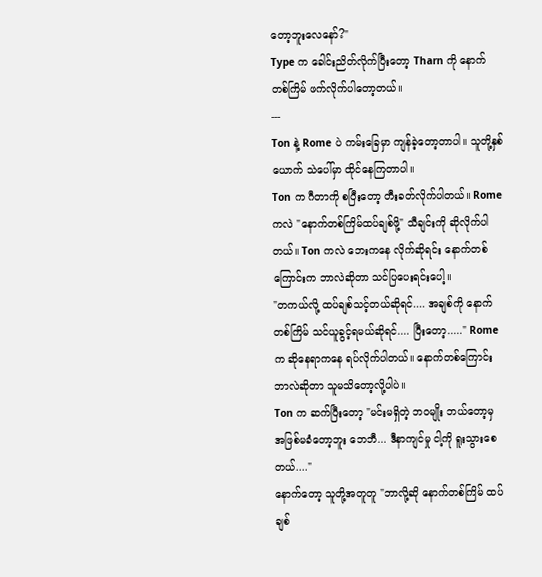တော့ဘူးလေနော်?"
Type က ခေါင်းညိတ်လိုက်ပြီးတော့ Tharn ကို နောက်တစ်ကြိမ် ဖက်လိုက်ပါတော့တယ်။
---
Ton နဲ့ Rome ပဲ ကမ်းခြေမှာ ကျန်ခဲ့တော့တာပါ။ သူတို့နှစ်ယောက် သဲပေါ်မှာ ထိုင်နေကြတာပါ။
Ton က ဂီတာကို စပြီးတော့ တီးခတ်လိုက်ပါတယ်။ Rome ကလဲ "နောက်တစ်ကြိမ်ထပ်ချစ်ဖို့" သီချင်းကို ဆိုလိုက်ပါတယ်။ Ton ကလဲ ဘေးကနေ လိုက်ဆိုရင်း နောက်တစ်ကြောင်းက ဘာလဲဆိုတာ သင်ပြပေးရင်းပေါ့။
"တကယ်လို့ ထပ်ချစ်သင့်တယ်ဆိုရင်.... အချစ်ကို နောက်တစ်ကြိမ် သင်ယူခွင့်ရမယ်ဆိုရင်.... ပြီးတော့....." Rome က ဆိုနေရာကနေ ရပ်လိုက်ပါတယ်။ နောက်တစ်ကြောင်း ဘာလဲဆိုတာ သူမသိတော့လို့ပါပဲ။
Ton က ဆက်ပြီးတော့ "မင်းမရှိတဲ့ ဘဝမျိုး ဘယ်တော့မှ အဖြစ်မခံတော့ဘူး ဘေဘီ... ဒီနာကျင်မှု ငါ့ကို ရူးသွားစေတယ်...."
နောက်တော့ သူတို့အတူတူ "ဘာလို့ဆို နောက်တစ်ကြိမ် ထပ်ချစ်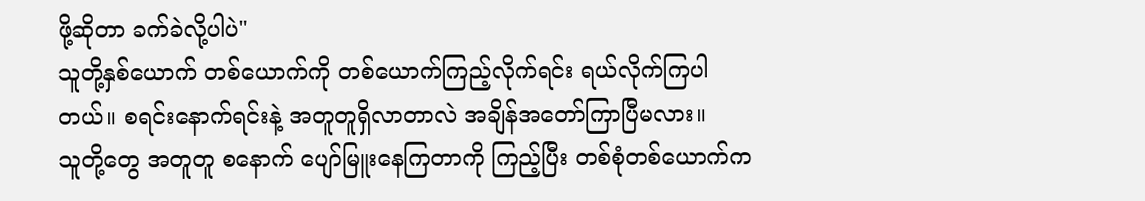ဖို့ဆိုတာ ခက်ခဲလို့ပါပဲ"
သူတို့နှစ်ယောက် တစ်ယောက်ကို တစ်ယောက်ကြည့်လိုက်ရင်း ရယ်လိုက်ကြပါတယ်။ စရင်းနောက်ရင်းနဲ့ အတူတူရှိလာတာလဲ အချိန်အတော်ကြာပြီမလား။
သူတို့တွေ အတူတူ စနောက် ပျော်မြူးနေကြတာကို ကြည့်ပြီး တစ်စုံတစ်ယောက်က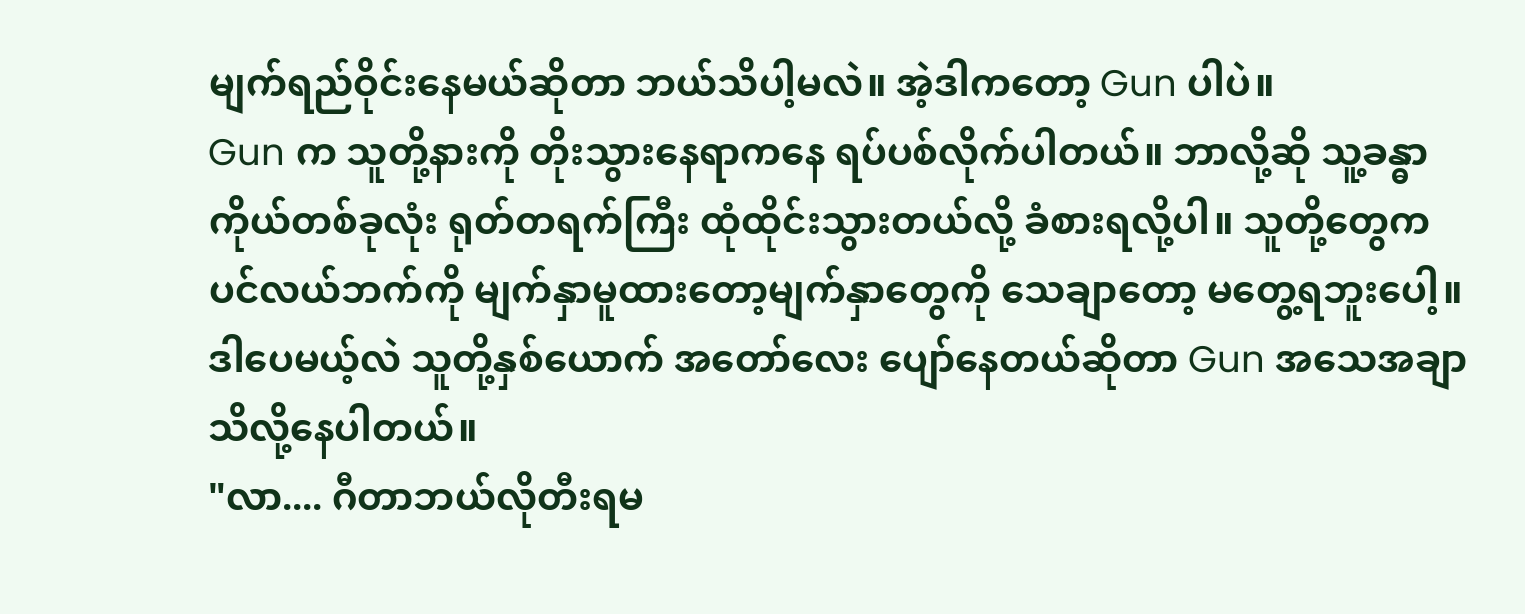မျက်ရည်ဝိုင်းနေမယ်ဆိုတာ ဘယ်သိပါ့မလဲ။ အဲ့ဒါကတော့ Gun ပါပဲ။
Gun က သူတို့နားကို တိုးသွားနေရာကနေ ရပ်ပစ်လိုက်ပါတယ်။ ဘာလို့ဆို သူ့ခန္ဓာကိုယ်တစ်ခုလုံး ရုတ်တရက်ကြီး ထုံထိုင်းသွားတယ်လို့ ခံစားရလို့ပါ။ သူတို့တွေက ပင်လယ်ဘက်ကို မျက်နှာမူထားတော့မျက်နှာတွေကို သေချာတော့ မတွေ့ရဘူးပေါ့။ ဒါပေမယ့်လဲ သူတို့နှစ်ယောက် အတော်လေး ပျော်နေတယ်ဆိုတာ Gun အသေအချာ သိလို့နေပါတယ်။
"လာ.... ဂီတာဘယ်လိုတီးရမ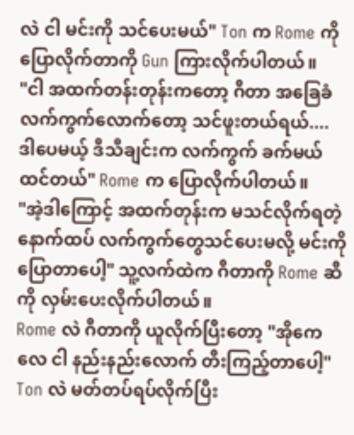လဲ ငါ မင်းကို သင်ပေးမယ်" Ton က Rome ကို ပြောလိုက်တာကို Gun ကြားလိုက်ပါတယ်။
"ငါ အထက်တန်းတုန်းကတော့ ဂီတာ အခြေခံလက်ကွက်လောက်တော့ သင်ဖူးတယ်ရယ်.... ဒါပေမယ့် ဒီသီချင်းက လက်ကွက် ခက်မယ်ထင်တယ်" Rome က ပြောလိုက်ပါတယ်။
"အဲ့ဒါကြောင့် အထက်တုန်းက မသင်လိုက်ရတဲ့ နောက်ထပ် လက်ကွက်တွေသင်ပေးမလို့ မင်းကို ပြောတာပေါ့" သူ့လက်ထဲက ဂီတာကို Rome ဆီကို လှမ်းပေးလိုက်ပါတယ်။
Rome လဲ ဂီတာကို ယူလိုက်ပြီးတော့ "အိုကေလေ ငါ နည်းနည်းလောက် တီးကြည့်တာပေါ့"
Ton လဲ မတ်တပ်ရပ်လိုက်ပြီး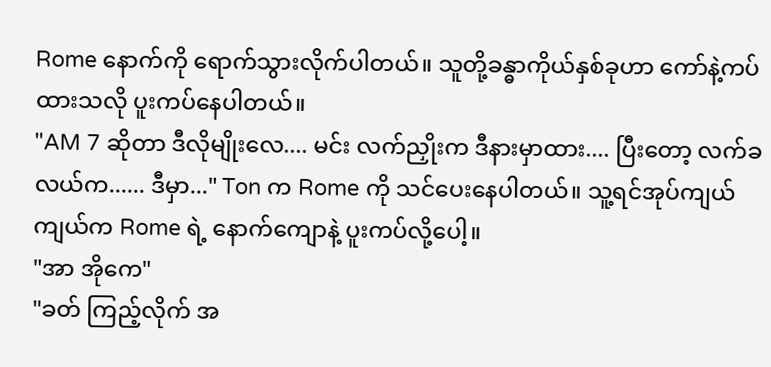Rome နောက်ကို ရောက်သွားလိုက်ပါတယ်။ သူတို့ခန္ဓာကိုယ်နှစ်ခုဟာ ကော်နဲ့ကပ်ထားသလို ပူးကပ်နေပါတယ်။
"AM 7 ဆိုတာ ဒီလိုမျိုးလေ.... မင်း လက်ညှိုးက ဒီနားမှာထား.... ပြီးတော့ လက်ခလယ်က...... ဒီမှာ..." Ton က Rome ကို သင်ပေးနေပါတယ်။ သူ့ရင်အုပ်ကျယ်ကျယ်က Rome ရဲ့ နောက်ကျောနဲ့ ပူးကပ်လို့ပေါ့။
"အာ အိုကေ"
"ခတ် ကြည့်လိုက် အ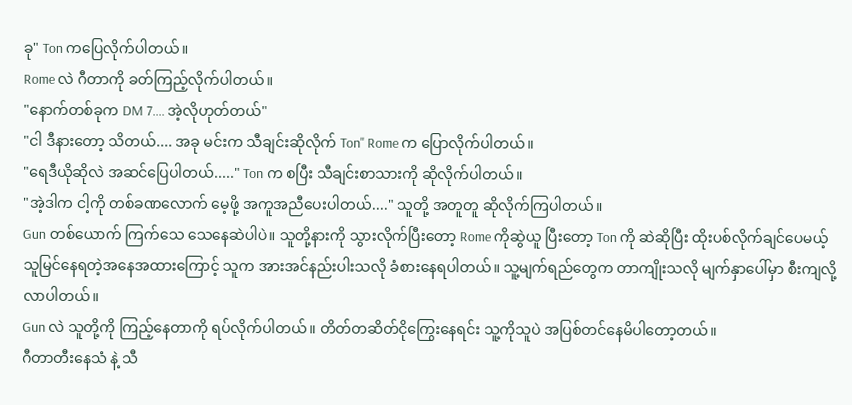ခု" Ton ကပြေလိုက်ပါတယ်။
Rome လဲ ဂီတာကို ခတ်ကြည့်လိုက်ပါတယ်။
"နောက်တစ်ခုက DM 7.... အဲ့လိုဟုတ်တယ်"
"ငါ ဒီနားတော့ သိတယ်.... အခု မင်းက သီချင်းဆိုလိုက် Ton" Rome က ပြောလိုက်ပါတယ်။
"ရေဒီယိုဆိုလဲ အဆင်ပြေပါတယ်....." Ton က စပြီး သီချင်းစာသားကို ဆိုလိုက်ပါတယ်။
"အဲ့ဒါက ငါ့ကို တစ်ခဏ‌လောက် မေ့ဖို့ အကူအညီ‌ပေးပါတယ်...." သူတို့ အတူတူ ဆိုလိုက်ကြပါတယ်။
Gun တစ်ယောက် ကြက်သေ သေနေဆဲပါပဲ။ သူတို့နားကို သွားလိုက်ပြီးတော့ Rome ကိုဆွဲယူ ပြီးတော့ Ton ကို ဆဲဆိုပြီး ထိုးပစ်လိုက်ချင်ပေမယ့် သူမြင်နေရတဲ့အနေအထားကြောင့် သူက အားအင်နည်းပါးသလို ခံစားနေရပါတယ်။ သူ့မျက်ရည်တွေက တာကျိုးသလို မျက်နှာပေါ်မှာ စီးကျလို့လာပါတယ်။
Gun လဲ သူတို့ကို ကြည့်နေတာကို ရပ်လိုက်ပါတယ်။ တိတ်တဆိတ်ငိုကြွေးနေရင်း သူ့ကိုသူပဲ အပြစ်တင်နေမိပါတော့တယ်။
ဂီတာတီးနေသံ နဲ့ သီ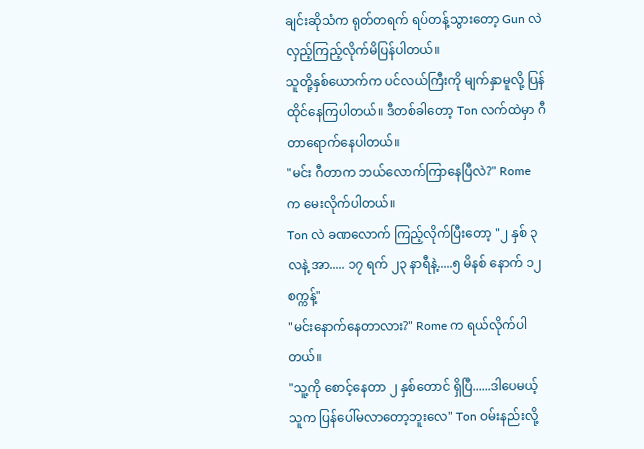ချင်းဆိုသံက ရုတ်တရက် ရပ်တန့်သွားတော့ Gun လဲ လှည့်ကြည့်လိုက်မိပြန်ပါတယ်။
သူတို့နှစ်ယောက်က ပင်လယ်ကြီးကို မျက်နှာမူလို့ ပြန်ထိုင်နေကြပါတယ်။ ဒီတစ်ခါတော့ Ton လက်ထဲမှာ ဂီတာရောက်နေပါတယ်။
"မင်း ဂီတာက ဘယ်လောက်ကြာနေပြီလဲ?" Rome က မေးလိုက်ပါတယ်။
Ton လဲ ခဏလောက် ကြည့်လိုက်ပြီးတော့ "၂ နှစ် ၃ လနဲ့ အာ..... ၁၇ ရက် ၂၃ နာရီနဲ့.....၅ မိနစ် နောက် ၁၂ စက္ကန့်"
"မင်းနောက်နေတာလား?" Rome က ရယ်လိုက်ပါတယ်။
"သူ့ကို စောင့်နေတာ ၂ နှစ်တောင် ရှိပြီ......ဒါပေမယ့်သူက ပြန်ပေါ်မလာတော့ဘူးလေ" Ton ဝမ်းနည်းလို့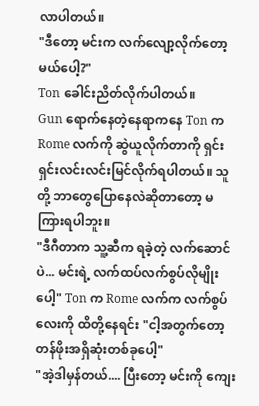လာပါတယ်။
"ဒီတော့ မင်းက လက်လျော့လိုက်တော့မယ်ပေါ့?"
Ton ခေါင်းညိတ်လိုက်ပါတယ်။
Gun ရောက်နေတဲ့နေရာကနေ Ton က Rome လက်ကို ဆွဲယူလိုက်တာကို ရှင်းရှင်းလင်းလင်းမြင်လိုက်ရပါတယ်။ သူတို့ ဘာတွေပြောနေလဲဆိုတာတော့ မကြားရပါဘူး။
"ဒီဂီတာက သူ့ဆီက ရခဲ့တဲ့ လက်ဆောင်ပဲ... မင်းရဲ့ လက်ထပ်လက်စွပ်လိုမျိုးပေါ့" Ton က Rome လက်က လက်စွပ်လေးကို ထိတို့နေရင်း "ငါ့အတွက်တော့ တန်ဖိုးအရှိဆုံးတစ်ခုပေါ့"
"အဲ့ဒါမှန်တယ်.... ပြီးတော့ မင်းကို ကျေး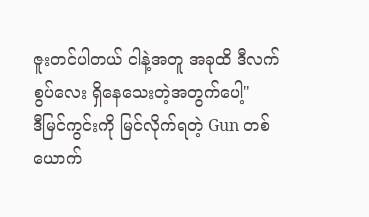ဇူးတင်ပါတယ် ငါနဲ့အတူ အခုထိ ဒီလက်စွပ်လေး ရှိနေသေးတဲ့အတွက်ပေါ့"
ဒီမြင်ကွင်းကို မြင်လိုက်ရတဲ့ Gun တစ်ယောက်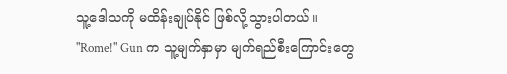သူ့‌ဒေါသကို မထိန်းချုပ်နိုင် ဖြစ်လို့သွားပါတယ်။
"Rome!" Gun က သူ့မျက်နှာမှာ မျက်ရည်စီးကြောင်းတွေ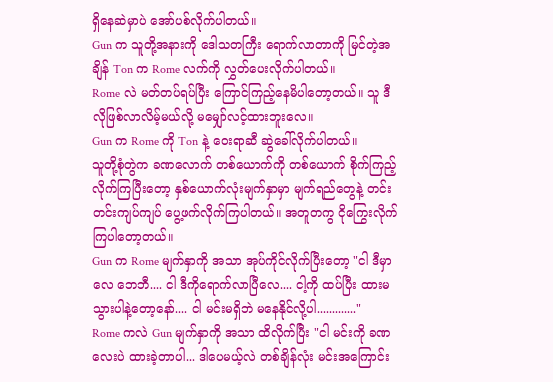ရှိနေဆဲမှာပဲ အော်ပစ်လိုက်ပါတယ်။
Gun က သူတို့အနားကို ဒေါသတကြီး ရောက်လာတာကို မြင်တဲ့အချိန် Ton က Rome လက်ကို လွှတ်ပေးလိုက်ပါတယ်။
Rome လဲ မတ်တပ်ရပ်ပြီး ကြောင်ကြည့်နေမိပါတော့တယ်။ သူ ဒီလိုဖြစ်လာလိမ့်မယ်လို့ မမျှော်လင့်ထားဘူးလေ။
Gun က Rome ကို Ton နဲ့ ဝေးရာဆီ ဆွဲခေါ်လိုက်ပါတယ်။
သူတို့စုံတွဲက ခဏလောက် တစ်ယောက်ကို တစ်ယောက် စိုက်ကြည့်လိုက်ကြပြီးတော့ နှစ်ယောက်လုံးမျက်နှာမှာ မျက်ရည်တွေနဲ့ တင်းတင်းကျပ်ကျပ် ပွေ့ဖက်လိုက်ကြပါတယ်။ အတူတကွ ငိုကြွေးလိုက်ကြပါတော့တယ်။
Gun က Rome မျက်နှာကို အသာ အုပ်ကိုင်လိုက်ပြီးတော့ "ငါ ဒီမှာလေ ဘေဘီ.... ငါ ဒီကိုရောက်လာပြီလေ.... ငါ့ကို ထပ်ပြီး ထားမသွားပါနဲ့တော့နော်.... ငါ မင်းမရှိဘဲ မနေနိုင်လို့ပါ............."
Rome ကလဲ Gun မျက်နှာကို အသာ ထိလိုက်ပြီး "ငါ မင်းကို ခဏလေးပဲ ထားခဲ့တာပါ... ဒါပေမယ့်လဲ တစ်ချိန်လုံး မင်းအကြောင်း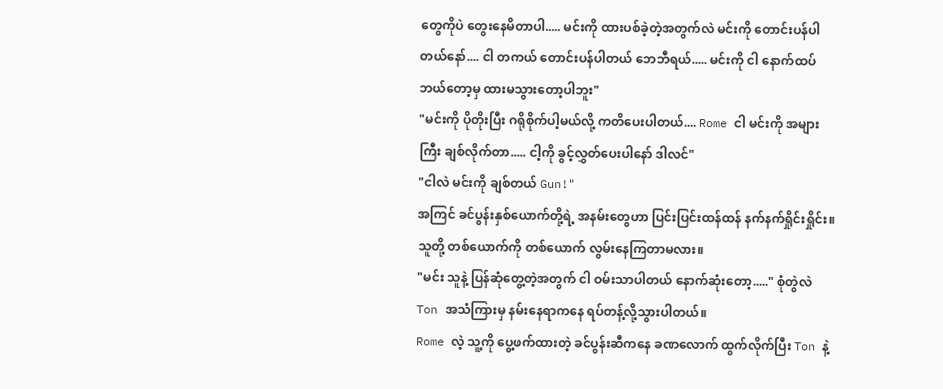တွေကိုပဲ တွေးနေမိတာပါ..... မင်းကို ထားပစ်ခဲ့တဲ့အတွက်လဲ မင်းကို တောင်းပန်ပါတယ်နော်.... ငါ တကယ် တောင်းပန်ပါတယ် ဘေဘီရယ်..... မင်းကို ငါ နောက်ထပ် ဘယ်တော့မှ ထားမသွားတော့ပါဘူး"
"မင်းကို ပိုတိုးပြီး ဂရိုစိုက်ပါ့မယ်လို့ ကတိပေးပါတယ်.... Rome ငါ မင်းကို အများကြီး ချစ်လိုက်တာ..... ငါ့ကို ခွင့်လွှတ်ပေးပါနော် ဒါလင်"
"ငါလဲ မင်းကို ချစ်တယ် Gun!"
အကြင် ခင်ပွန်းနှစ်ယောက်တို့ရဲ့ အနမ်း‌တွေဟာ ပြင်းပြင်းထန်ထန် နက်နက်ရှိုင်းရှိုင်း။ သူတို့ တစ်ယောက်ကို တစ်ယောက် လွမ်းနေကြတာမလား။
"မင်း သူနဲ့ ပြန်ဆုံတွေ့တဲ့အတွက် ငါ ဝမ်းသာပါတယ် နောက်ဆုံးတော့....." စုံတွဲလဲ Ton အသံကြားမှ နမ်းနေရာကနေ ရပ်တန့်လို့သွားပါတယ်။
Rome လဲ့ သူ့ကို ပွေ့ဖက်ထားတဲ့ ခင်ပွန်းဆီကနေ ခဏလောက် ထွက်လိုက်ပြီး Ton နဲ့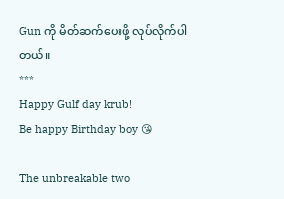Gun ကို မိတ်ဆက်ပေးဖို့ လုပ်လိုက်ပါတယ်။
***
Happy Gulf day krub!
Be happy Birthday boy 😘

The unbreakable two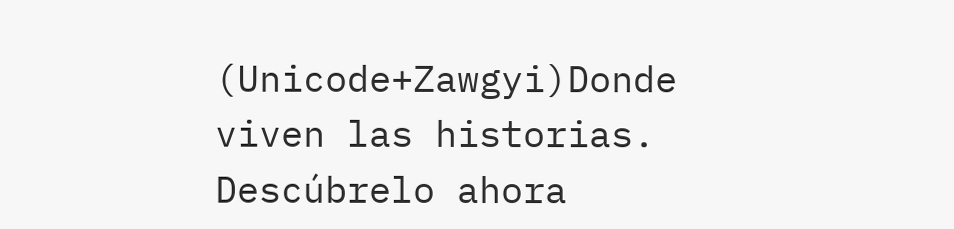(Unicode+Zawgyi)Donde viven las historias. Descúbrelo ahora